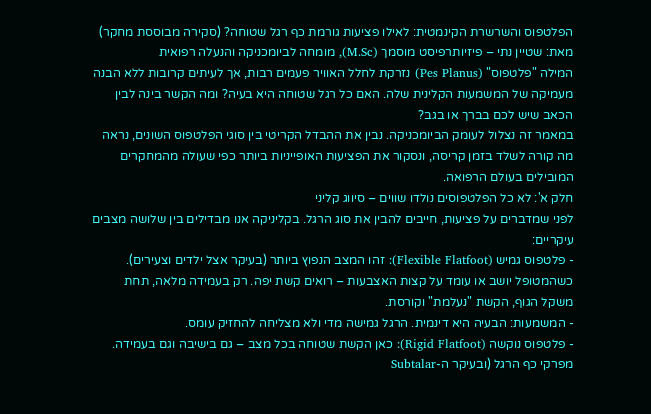הפלטפוס והשרשרת הקינמטית: לאילו פציעות גורמת כף רגל שטוחה? (סקירה מבוססת מחקר)
מאת: שטיין נתי – פיזיותרפיסט מוסמך (M.Sc), מומחה לביומכניקה והנעלה רפואית
המילה "פלטפוס" (Pes Planus) נזרקת לחלל האוויר פעמים רבות, אך לעיתים קרובות ללא הבנה מעמיקה של המשמעות הקלינית שלה. האם כל רגל שטוחה היא בעיה? ומה הקשר בינה לבין הכאב שיש לכם בברך או בגב?
במאמר זה נצלול לעומק הביומכניקה. נבין את ההבדל הקריטי בין סוגי הפלטפוס השונים, נראה מה קורה לשלד בזמן קריסה, ונסקור את הפציעות האופייניות ביותר כפי שעולה מהמחקרים המובילים בעולם הרפואה.
חלק א': לא כל הפלטפוסים נולדו שווים – סיווג קליני
לפני שמדברים על פציעות, חייבים להבין את סוג הרגל. בקליניקה אנו מבדילים בין שלושה מצבים עיקריים:
- פלטפוס גמיש (Flexible Flatfoot): זהו המצב הנפוץ ביותר (בעיקר אצל ילדים וצעירים). כשהמטופל יושב או עומד על קצות האצבעות – רואים קשת יפה. רק בעמידה מלאה, תחת משקל הגוף, הקשת "נעלמת" וקורסת.
- המשמעות: הבעיה היא דינמית. הרגל גמישה מדי ולא מצליחה להחזיק עומס.
- פלטפוס נוקשה (Rigid Flatfoot): כאן הקשת שטוחה בכל מצב – גם בישיבה וגם בעמידה. מפרקי כף הרגל (ובעיקר ה-Subtalar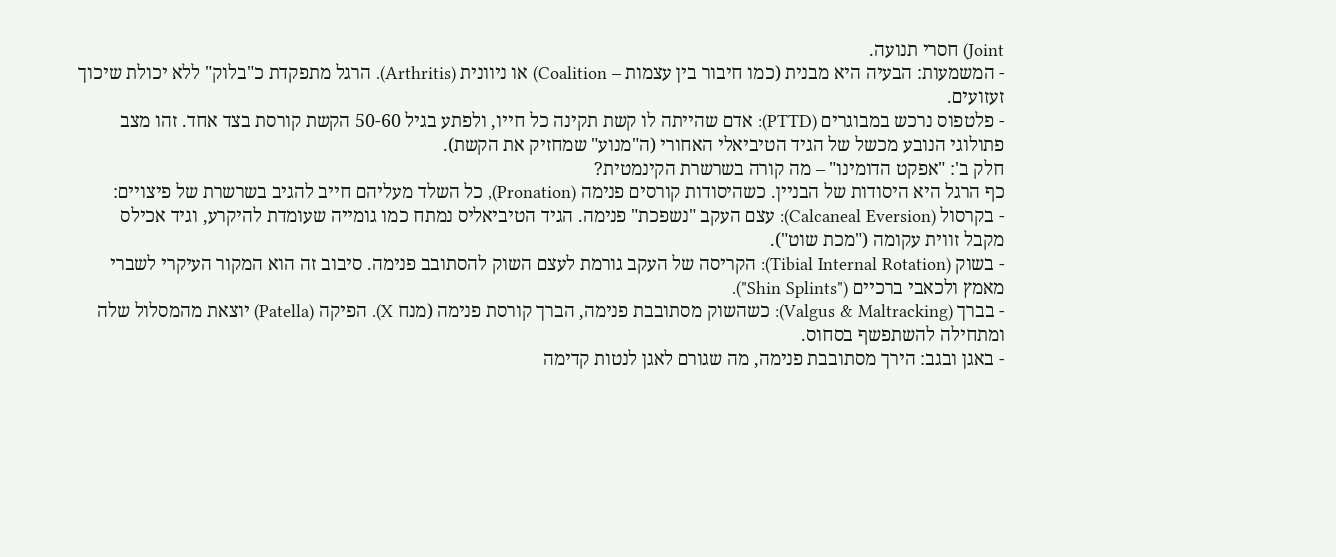Joint) חסרי תנועה.
- המשמעות: הבעיה היא מבנית (כמו חיבור בין עצמות – Coalition) או ניוונית (Arthritis). הרגל מתפקדת כ"בלוק" ללא יכולת שיכוך זעזועים.
- פלטפוס נרכש במבוגרים (PTTD): אדם שהייתה לו קשת תקינה כל חייו, ולפתע בגיל 50-60 הקשת קורסת בצד אחד. זהו מצב פתולוגי הנובע מכשל של הגיד הטיביאלי האחורי (ה"מנוע" שמחזיק את הקשת).
חלק ב': "אפקט הדומינו" – מה קורה בשרשרת הקינמטית?
כף הרגל היא היסודות של הבניין. כשהיסודות קורסים פנימה (Pronation), כל השלד מעליהם חייב להגיב בשרשרת של פיצויים:
- בקרסול (Calcaneal Eversion): עצם העקב "נשפכת" פנימה. הגיד הטיביאליס נמתח כמו גומייה שעומדת להיקרע, וגיד אכילס מקבל זווית עקומה ("מכת שוט").
- בשוק (Tibial Internal Rotation): הקריסה של העקב גורמת לעצם השוק להסתובב פנימה. סיבוב זה הוא המקור העיקרי לשברי מאמץ ולכאבי ברכיים ("Shin Splints").
- בברך (Valgus & Maltracking): כשהשוק מסתובבת פנימה, הברך קורסת פנימה (מנח X). הפיקה (Patella) יוצאת מהמסלול שלה ומתחילה להשתפשף בסחוס.
- באגן ובגב: הירך מסתובבת פנימה, מה שגורם לאגן לנטות קדימה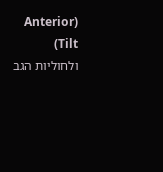(Anterior Tilt) ולחוליות הגב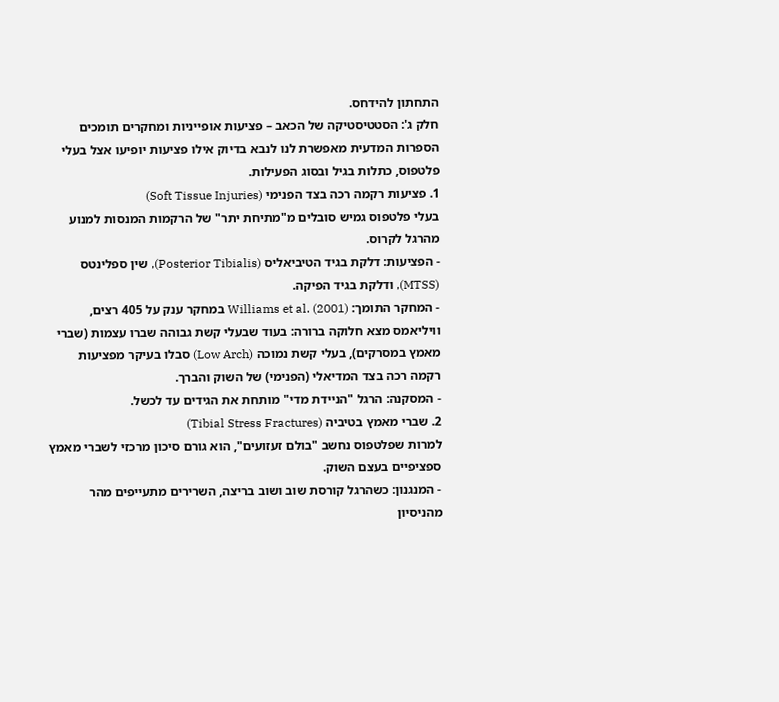התחתון להידחס.
חלק ג': הסטטיסטיקה של הכאב – פציעות אופייניות ומחקרים תומכים
הספרות המדעית מאפשרת לנו לנבא בדיוק אילו פציעות יופיעו אצל בעלי פלטפוס, כתלות בגיל ובסוג הפעילות.
1. פציעות רקמה רכה בצד הפנימי (Soft Tissue Injuries)
בעלי פלטפוס גמיש סובלים מ"מתיחת יתר" של הרקמות המנסות למנוע מהרגל לקרוס.
- הפציעות: דלקת בגיד הטיביאליס (Posterior Tibialis), שין ספלינטס (MTSS), ודלקת בגיד הפיקה.
- המחקר התומך: Williams et al. (2001) במחקר ענק על 405 רצים, וויליאמס מצא חלוקה ברורה: בעוד שבעלי קשת גבוהה שברו עצמות (שברי מאמץ במסרקים), בעלי קשת נמוכה (Low Arch) סבלו בעיקר מפציעות רקמה רכה בצד המדיאלי (הפנימי) של השוק והברך.
- המסקנה: הרגל "הניידת מדי" מותחת את הגידים עד לכשל.
2. שברי מאמץ בטיביה (Tibial Stress Fractures)
למרות שפלטפוס נחשב "בולם זעזועים", הוא גורם סיכון מרכזי לשברי מאמץ ספציפיים בעצם השוק.
- המנגנון: כשהרגל קורסת שוב ושוב בריצה, השרירים מתעייפים מהר מהניסיון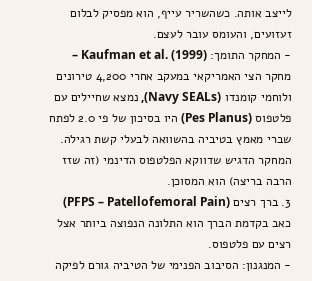לייצב אותה. כשהשריר עייף, הוא מפסיק לבלום זעזועים, והעומס עובר לעצם.
- המחקר התומך: Kaufman et al. (1999) – מחקר הצי האמריקאי במעקב אחרי 4,200 טירונים ולוחמי קומנדו (Navy SEALs), נמצא שחיילים עם פלטפוס (Pes Planus) היו בסיכון של פי 2.0 לפתח שברי מאמץ בטיביה בהשוואה לבעלי קשת רגילה. המחקר הדגיש שדווקא הפלטפוס הדינמי (זה שזז הרבה בריצה) הוא המסוכן.
3. ברך רצים (PFPS – Patellofemoral Pain)
כאב בקדמת הברך הוא התלונה הנפוצה ביותר אצל רצים עם פלטפוס.
- המנגנון: הסיבוב הפנימי של הטיביה גורם לפיקה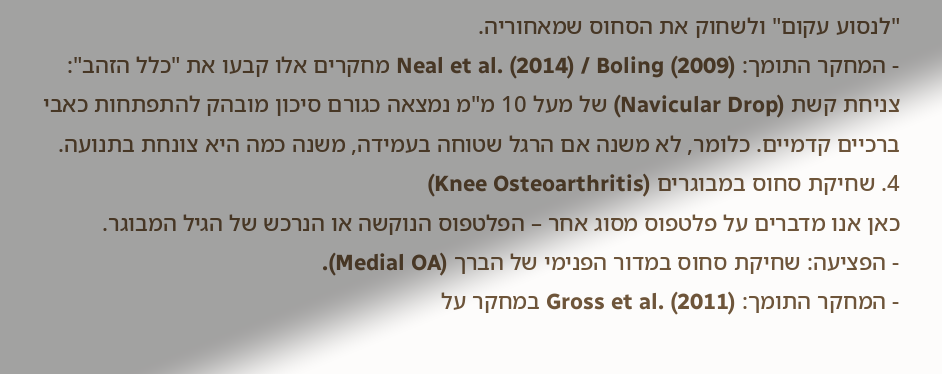"לנסוע עקום" ולשחוק את הסחוס שמאחוריה.
- המחקר התומך: Neal et al. (2014) / Boling (2009) מחקרים אלו קבעו את "כלל הזהב": צניחת קשת (Navicular Drop) של מעל 10 מ"מ נמצאה כגורם סיכון מובהק להתפתחות כאבי ברכיים קדמיים. כלומר, לא משנה אם הרגל שטוחה בעמידה, משנה כמה היא צונחת בתנועה.
4. שחיקת סחוס במבוגרים (Knee Osteoarthritis)
כאן אנו מדברים על פלטפוס מסוג אחר – הפלטפוס הנוקשה או הנרכש של הגיל המבוגר.
- הפציעה: שחיקת סחוס במדור הפנימי של הברך (Medial OA).
- המחקר התומך: Gross et al. (2011) במחקר על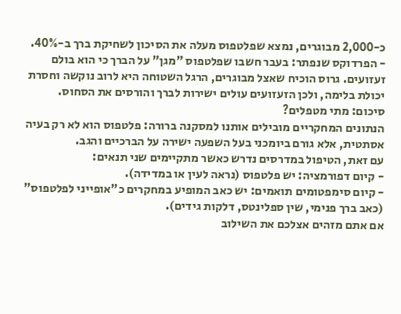כ-2,000 מבוגרים, נמצא שפלטפוס מעלה את הסיכון לשחיקת ברך ב-40%.
- הפרדוקס שנפתר: בעבר חשבו שפלטפוס "מגן" על הברך כי הוא בולם זעזועים. גרוס הוכיח שאצל מבוגרים, הרגל השטוחה היא לרוב נוקשה וחסרת יכולת בלימה, ולכן הזעזועים עולים ישירות לברך והורסים את הסחוס.
סיכום: מתי מטפלים?
הנתונים המחקריים מובילים אותנו למסקנה ברורה: פלטפוס הוא לא רק בעיה אסתטית, אלא גורם ביומכני בעל השפעה ישירה על הברכיים והגב.
עם זאת, הטיפול במדרסים נדרש כאשר מתקיימים שני תנאים:
- קיום דפורמציה: יש פלטפוס (נראה לעין או במדידה).
- קיום סימפטומים תואמים: יש כאב המופיע במחקרים כ"אופייני לפלטפוס" (כאב ברך פנימי, שין ספלינטס, דלקות גידים).
אם אתם מזהים אצלכם את השילוב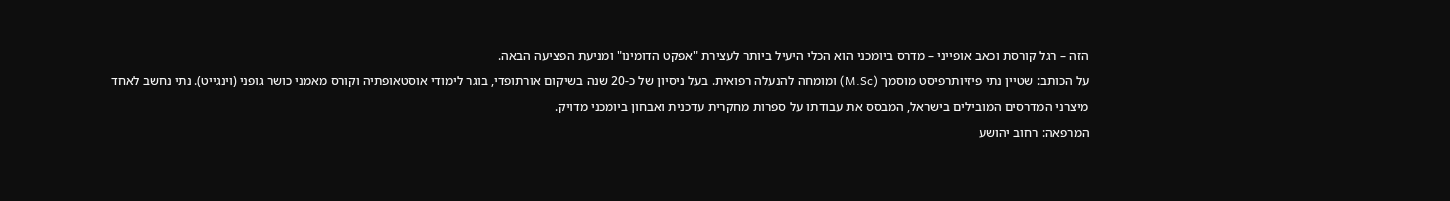הזה – רגל קורסת וכאב אופייני – מדרס ביומכני הוא הכלי היעיל ביותר לעצירת "אפקט הדומינו" ומניעת הפציעה הבאה.
על הכותב: שטיין נתי פיזיותרפיסט מוסמך (M.Sc) ומומחה להנעלה רפואית. בעל ניסיון של כ-20 שנה בשיקום אורתופדי, בוגר לימודי אוסטאופתיה וקורס מאמני כושר גופני (וינגייט). נתי נחשב לאחד מיצרני המדרסים המובילים בישראל, המבסס את עבודתו על ספרות מחקרית עדכנית ואבחון ביומכני מדויק.
המרפאה: רחוב יהושע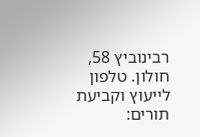רבינוביץ 58, חולון. טלפון לייעוץ וקביעת תורים: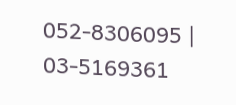052-8306095 | 03-5169361